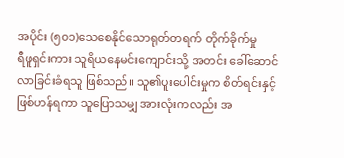အပိုင်း (၅၀၁)သေစေနိုင်သောရုတ်တရက် တိုက်ခိုက်မှု
ရီဖူရှင်းကား သူရိယနေမင်းကျောင်းသို့ အတင်း ခေါ်ဆောင်လာခြင်းခံရသူ ဖြစ်သည်။ သူ၏ပူးပေါင်းမှုက စိတ်ရင်းနှင့် ဖြစ်ဟန်ရကာ သူပြောသမျှ အားလုံးကလည်း အ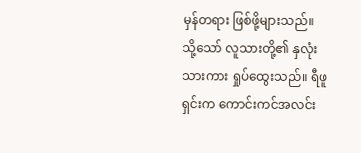မှန်တရား ဖြစ်ဖို့များသည်။ သို့သော် လူသားတို့၏ နှလုံးသားကား ရှုပ်ထွေးသည်။ ရီဖူရှင်းက ကောင်းကင်အလင်း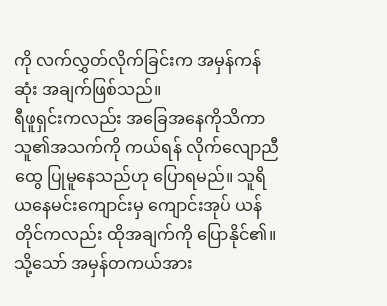ကို လက်လွှတ်လိုက်ခြင်းက အမှန်ကန်ဆုံး အချက်ဖြစ်သည်။
ရီဖူရှင်းကလည်း အခြေအနေကိုသိကာ သူ၏အသက်ကို ကယ်ရန် လိုက်လျောညီထွေ ပြုမူနေသည်ဟု ပြောရမည်။ သူရိယနေမင်းကျောင်းမှ ကျောင်းအုပ် ယန်တိုင်ကလည်း ထိုအချက်ကို ပြောနိုင်၏။ သို့သော် အမှန်တကယ်အား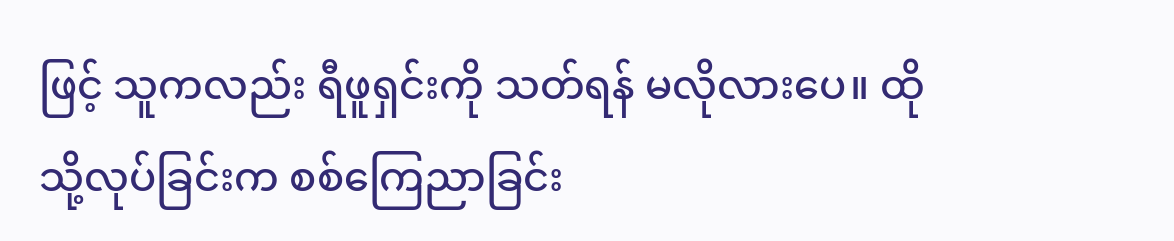ဖြင့် သူကလည်း ရီဖူရှင်းကို သတ်ရန် မလိုလားပေ။ ထိုသို့လုပ်ခြင်းက စစ်ကြေညာခြင်း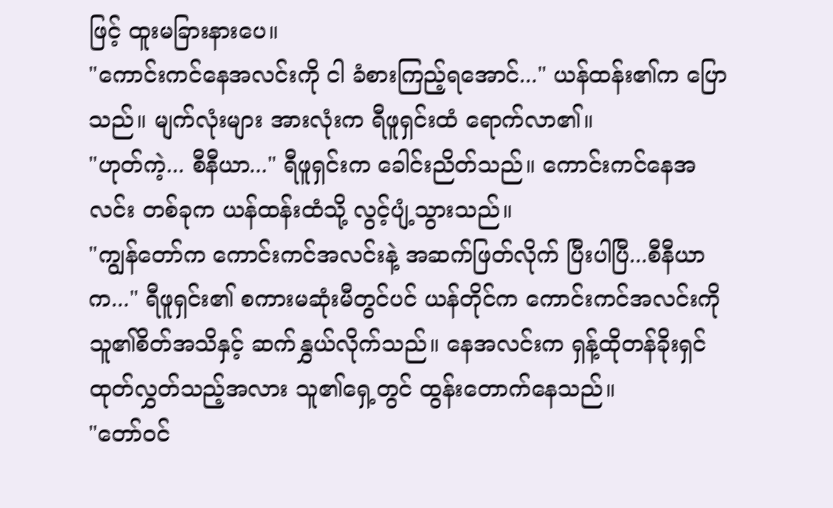ဖြင့် ထူးမခြားနားပေ။
"ကောင်းကင်နေအလင်းကို ငါ ခံစားကြည့်ရအောင်..." ယန်ထန်း၏က ပြောသည်။ မျက်လုံးများ အားလုံးက ရီဖူရှင်းထံ ရောက်လာ၏။
"ဟုတ်ကဲ့... စီနီယာ..." ရီဖူရှင်းက ခေါင်းညိတ်သည်။ ကောင်းကင်နေအလင်း တစ်ခုက ယန်ထန်းထံသို့ လွင့်ပျံ့သွားသည်။
"ကျွန်တော်က ကောင်းကင်အလင်းနဲ့ အဆက်ဖြတ်လိုက် ပြီးပါပြီ...စီနီယာက..." ရီဖူရှင်း၏ စကားမဆုံးမီတွင်ပင် ယန်တိုင်က ကောင်းကင်အလင်းကို သူ၏စိတ်အသိနှင့် ဆက်နွှယ်လိုက်သည်။ နေအလင်းက ရှန့်ထိုတန်ခိုးရှင် ထုတ်လွှတ်သည့်အလား သူ၏ရှေ့တွင် ထွန်းတောက်နေသည်။
"တော်ဝင်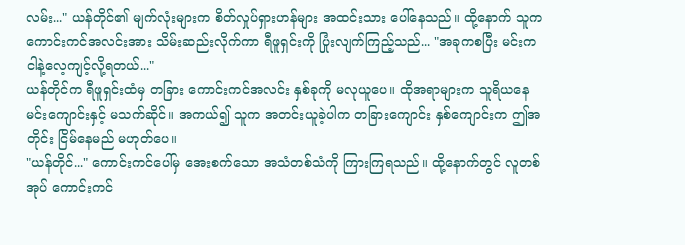လမ်း..." ယန်တိုင်၏ မျက်လုံးများက စိတ်လှုပ်ရှားဟန်များ အထင်းသား ပေါ်နေသည်။ ထို့နောက် သူက ကောင်းကင်အလင်းအား သိမ်းဆည်းလိုက်ကာ ရီဖူရှင်းကို ပြုံးလျက်ကြည့်သည်... "အခုကစပြီး မင်းက ငါနဲ့လေ့ကျင့်လို့ရတယ်..."
ယန်တိုင်က ရီဖူရှင်းထံမှ တခြား ကောင်းကင်အလင်း နှစ်ခုကို မလုယူပေ။ ထိုအရာများက သူရိယနေမင်းကျောင်းနှင့် မသက်ဆိုင်။ အကယ်၍ သူက အတင်းယူခဲ့ပါက တခြားကျောင်း နှစ်ကျောင်းက ဤအတိုင်း ငြိမ်နေမည် မဟုတ်ပေ။
"ယန်တိုင်..." ကောင်းကင်ပေါ်မှ အေးစက်သော အသံတစ်သံကို ကြားကြရသည်။ ထို့နောက်တွင် လူတစ်အုပ် ကောင်းကင်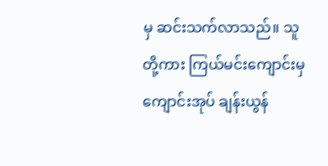မှ ဆင်းသက်လာသည်။ သူတို့ကား ကြယ်မင်းကျောင်းမှကျောင်းအုပ် ချန်းယွန်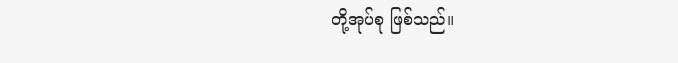တို့အုပ်စု ဖြစ်သည်။